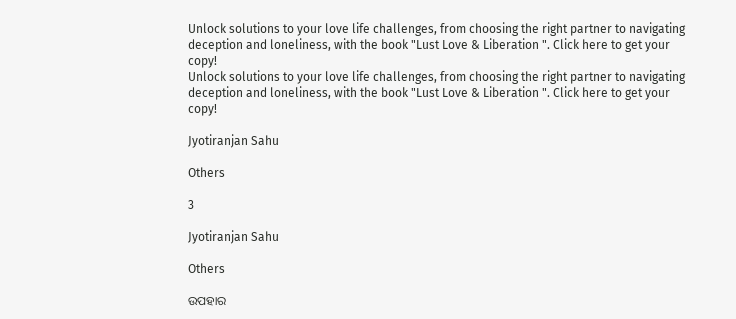Unlock solutions to your love life challenges, from choosing the right partner to navigating deception and loneliness, with the book "Lust Love & Liberation ". Click here to get your copy!
Unlock solutions to your love life challenges, from choosing the right partner to navigating deception and loneliness, with the book "Lust Love & Liberation ". Click here to get your copy!

Jyotiranjan Sahu

Others

3

Jyotiranjan Sahu

Others

ଉପହାର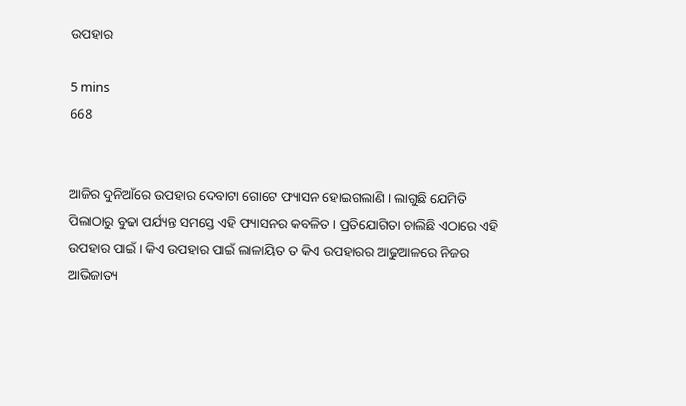ଉପହାର

5 mins
668


ଆଜିର ଦୁନିଆଁରେ ଉପହାର ଦେବାଟା ଗୋଟେ ଫ୍ୟାସନ ହୋଇଗଲାଣି । ଲାଗୁଛି ଯେମିତି ପିଲାଠାରୁ ବୁଢା ପର୍ଯ୍ୟନ୍ତ ସମସ୍ତେ ଏହି ଫ୍ୟାସନର କବଳିତ । ପ୍ରତିଯୋଗିତା ଚାଲିଛି ଏଠାରେ ଏହି ଉପହାର ପାଇଁ । କିଏ ଉପହାର ପାଇଁ ଲାଳାୟିତ ତ କିଏ ଉପହାରର ଆଢୁଆଳରେ ନିଜର ଆଭିଜାତ୍ୟ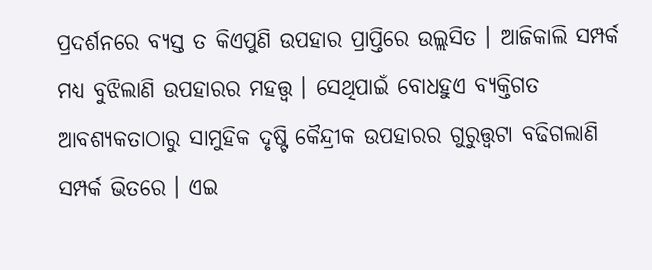ପ୍ରଦର୍ଶନରେ ବ୍ୟସ୍ତ ତ କିଏପୁଣି ଉପହାର ପ୍ରାପ୍ତିରେ ଉଲ୍ଲସିତ । ଆଜିକାଲି ସମ୍ପର୍କ ମଧ୍ୟ ବୁଝିଲାଣି ଉପହାରର ମହତ୍ତ୍ବ । ସେଥିପାଇଁ ବୋଧହୁଏ ବ୍ୟକ୍ତିଗତ ଆବଶ୍ୟକତାଠାରୁ ସାମୁହିକ ଦୃଷ୍ଟି କୈନ୍ଦ୍ରୀକ ଉପହାରର ଗୁରୁତ୍ତ୍ବଟା ବଢିଗଲାଣି ସମ୍ପର୍କ ଭିତରେ । ଏଇ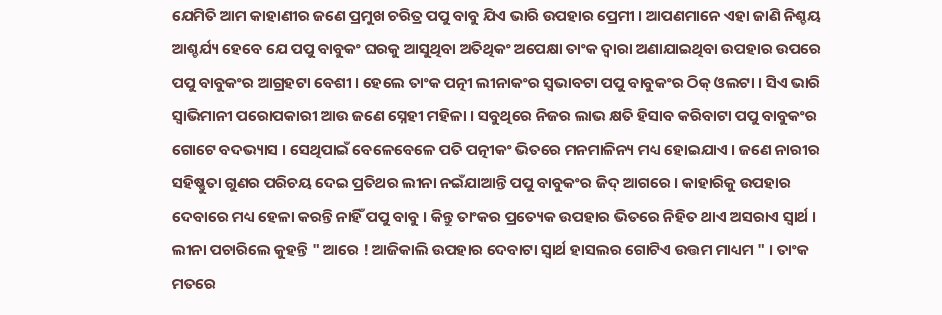ଯେମିତି ଆମ କାହାଣୀର ଜଣେ ପ୍ରମୁଖ ଚରିତ୍ର ପପୁ ବାବୁ ଯିଏ ଭାରି ଉପହାର ପ୍ରେମୀ । ଆପଣମାନେ ଏହା ଜାଣି ନିଶ୍ଚୟ ଆଶ୍ଚର୍ଯ୍ୟ ହେବେ ଯେ ପପୁ ବାବୁକଂ ଘରକୁ ଆସୁଥିବା ଅତିଥିକଂ ଅପେକ୍ଷା ତାଂକ ଦ୍ବାରା ଅଣାଯାଇଥିବା ଉପହାର ଉପରେ ପପୁ ବାବୁକଂର ଆଗ୍ରହଟା ବେଶୀ । ହେଲେ ତାଂକ ପତ୍ନୀ ଲୀନାକଂର ସ୍ବଭାବଟା ପପୁ ବାବୁକଂର ଠିକ୍ ଓଲଟା । ସିଏ ଭାରି ସ୍ବାଭିମାନୀ ପରୋପକାରୀ ଆଉ ଜଣେ ସ୍ନେହୀ ମହିଳା । ସବୁଥିରେ ନିଜର ଲାଭ କ୍ଷତି ହିସାବ କରିବାଟା ପପୁ ବାବୁକଂର ଗୋଟେ ବଦଭ୍ୟାସ । ସେଥିପାଇଁ ବେଳେବେଳେ ପତି ପତ୍ନୀକଂ ଭିତରେ ମନମାଳିନ୍ୟ ମଧ୍ୟ ହୋଇଯାଏ । ଜଣେ ନାରୀର ସହିଷ୍ଣୁତା ଗୁଣର ପରିଚୟ ଦେଇ ପ୍ରତିଥର ଲୀନା ନଇଁଯାଆନ୍ତି ପପୁ ବାବୁକଂର ଜିଦ୍ ଆଗରେ । କାହାରିକୁ ଉପହାର ଦେବାରେ ମଧ୍ୟ ହେଳା କରନ୍ତି ନାହିଁ ପପୁ ବାବୁ । କିନ୍ତୁ ତାଂକର ପ୍ରତ୍ୟେକ ଉପହାର ଭିତରେ ନିହିତ ଥାଏ ଅସରାଏ ସ୍ବାର୍ଥ । ଲୀନା ପଚାରିଲେ କୁହନ୍ତି " ଆରେ ! ଆଜିକାଲି ଉପହାର ଦେବାଟା ସ୍ବାର୍ଥ ହାସଲର ଗୋଟିଏ ଉତ୍ତମ ମାଧ୍ୟମ " । ତାଂକ ମତରେ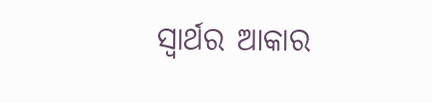ସ୍ବାର୍ଥର ଆକାର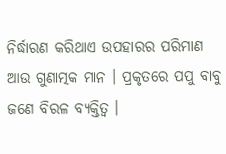ନିର୍ଦ୍ଧାରଣ କରିଥାଏ ଉପହାରର ପରିମାଣ ଆଉ ଗୁଣାତ୍ମକ ମାନ । ପ୍ରକୃତରେ ପପୁ ବାବୁ ଜଣେ ବିରଳ ବ୍ୟକ୍ତିତ୍ବ ।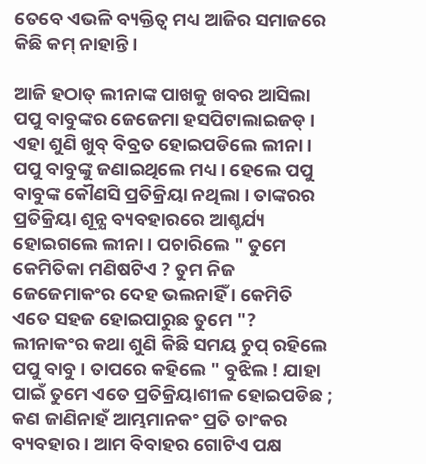ତେବେ ଏଭଳି ବ୍ୟକ୍ତିତ୍ବ ମଧ୍ୟ ଆଜିର ସମାଜରେ କିଛି କମ୍ ନାହାନ୍ତି ।

ଆଜି ହଠାତ୍ ଲୀନାଙ୍କ ପାଖକୁ ଖବର ଆସିଲା ପପୁ ବାବୁଙ୍କର ଜେଜେମା ହସପିଟାଲାଇଜଡ୍ । ଏହା ଶୁଣି ଖୁବ୍ ବିବ୍ରତ ହୋଇପଡିଲେ ଲୀନା । ପପୁ ବାବୁଙ୍କୁ ଜଣାଇଥିଲେ ମଧ୍ୟ । ହେଲେ ପପୁ ବାବୁଙ୍କ କୌଣସି ପ୍ରତିକ୍ରିୟା ନଥିଲା । ତାଙ୍କରର ପ୍ରତିକ୍ରିୟା ଶୂନ୍ଯ ବ୍ୟବହାରରେ ଆଶ୍ଚର୍ଯ୍ୟ ହୋଇଗଲେ ଲୀନା । ପଚାରିଲେ " ତୁମେ କେମିତିକା ମଣିଷଟିଏ ? ତୁମ ନିଜ ଜେଜେମାକଂର ଦେହ ଭଲନାହିଁ । କେମିତି ଏତେ ସହଜ ହୋଇପାରୁଛ ତୁମେ "? ଲୀନାକଂର କଥା ଶୁଣି କିଛି ସମୟ ଚୁପ୍ ରହିଲେ ପପୁ ବାବୁ । ତାପରେ କହିଲେ " ବୁଝିଲ ! ଯାହା ପାଇଁ ତୁମେ ଏତେ ପ୍ରତିକ୍ରିୟାଶୀଳ ହୋଇପଡିଛ ; କଣ ଜାଣିନାହଁ ଆମ୍ଭମାନକଂ ପ୍ରତି ତାଂକର ବ୍ୟବହାର । ଆମ ବିବାହର ଗୋଟିଏ ପକ୍ଷ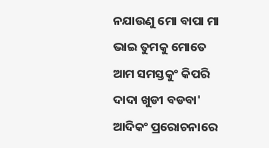ନଯାଉଣୁ ମୋ ବାପା ମା ଭାଇ ତୁମକୁ ମୋତେ ଆମ ସମସ୍ତକୁଂ କିପରି ଦାଦା ଖୁଡୀ ବଡବା' ଆଦିକଂ ପ୍ରରୋଚନାରେ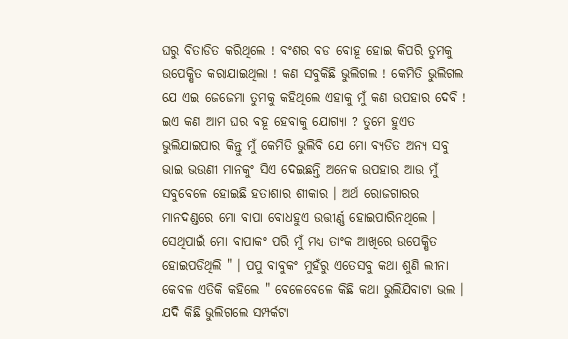ଘରୁ ବିତାଡିତ କରିଥିଲେ ! ବଂଶର ବଡ ବୋହୂ ହୋଇ କିପରି ତୁମକୁ ଉପେକ୍ଷିତ କରାଯାଇଥିଲା ! କଣ ସବୁକିଛି ଭୁଲିଗଲ ! କେମିତି ଭୁଲିଗଲ ଯେ ଏଇ ଜେଜେମା ତୁମକୁ କହିଥିଲେ ଏହାକୁ ମୁଁ କଣ ଉପହାର ଦେବି ! ଇଏ କଣ ଆମ ଘର ବହୂ ହେବାକୁ ଯୋଗ୍ୟା ? ତୁମେ ହୁଏତ ଭୁଲିଯାଇପାର କିନ୍ତୁ ମୁଁ କେମିତି ଭୁଲିବି ଯେ ମୋ ବ୍ୟତିତ ଅନ୍ୟ ସବୁ ଭାଇ ଭଉଣୀ ମାନକୁଂ ସିଏ ଦେଇଛନ୍ତି ଅନେକ ଉପହାର ଆଉ ମୁଁ ସବୁବେଳେ ହୋଇଛି ହତାଶାର ଶୀକାର । ଅର୍ଥ ରୋଜଗାରର ମାନଦଣ୍ଡରେ ମୋ ବାପା ବୋଧହୁଏ ଉତ୍ତୀର୍ଣ୍ଣ ହୋଇପାରିନଥିଲେ । ସେଥିପାଇଁ ମୋ ବାପାକଂ ପରି ମୁଁ ମଧ୍ୟ ତାଂକ ଆଖିରେ ଉପେକ୍ଷିତ ହୋଇପଡିଥିଲି " । ପପୁ ବାବୁକଂ ମୁହଁରୁ ଏତେସବୁ କଥା ଶୁଣି ଲୀନା କେବଳ ଏତିକି କହିଲେ " ବେଳେବେଳେ କିଛି କଥା ଭୁଲିଯିବାଟା ଭଲ । ଯଦି କିଛି ଭୁଲିଗଲେ ସମ୍ପର୍କଟା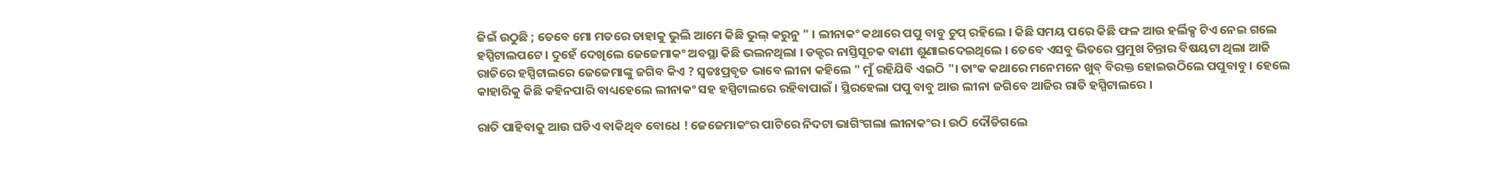ଜିଇଁ ଉଠୁଛି ; ତେବେ ମୋ ମତରେ ତାହାକୁ ଭୁଲି ଆମେ କିଛି ଭୁଲ୍ କରୁନୁ " । ଲୀନାକଂ କଥାରେ ପପୁ ବାବୁ ଚୁପ୍ ରହିଲେ । କିଛି ସମୟ ପରେ କିଛି ଫଳ ଆଉ ହର୍ଲିକ୍ସ ଟିଏ ନେଇ ଗଲେ ହସ୍ପିଟାଲପଟେ । ଦୁହେଁ ଦେଖିଲେ ଜେଜେମାକଂ ଅବସ୍ଥା କିଛି ଭଲନଥିଲା । ଡକ୍ଟର ନାସ୍ତିସୂଚକ ବାଣୀ ଶୁଣାଇଦେଇଥିଲେ । ତେବେ ଏସବୁ ଭିତରେ ପ୍ରମୁଖ ଚିନ୍ତାର ବିଷୟଟା ଥିଲା ଆଜି ରାତିରେ ହସ୍ପିଟାଲରେ ଜେଜେମାଙ୍କୁ ଜଗିବ କିଏ ? ସ୍ବତଃପ୍ରବୃତ ଭାବେ ଲୀନା କହିଲେ " ମୁଁ ରହିଯିବି ଏଇଠି "। ତାଂକ କଥାରେ ମନେମନେ ଖୁବ୍ ବିରକ୍ତ ହୋଇଉଠିଲେ ପପୁବାବୁ । ହେଲେ କାହାରିକୁ କିଛି କହିନପାରି ବାଧ୍ୟହେଲେ ଲୀନାକଂ ସହ ହସ୍ପିଟାଲରେ ରହିବାପାଇଁ । ସ୍ଥିରହେଲା ପପୁ ବାବୁ ଆଉ ଲୀନା ଜଗିବେ ଆଜିର ରାତି ହସ୍ପିଟାଲରେ ।

ରାତି ପାହିବାକୁ ଆଉ ଘଡିଏ ବାକିଥିବ ବୋଧେ ! ଜେଜେମାକଂର ପାଟିରେ ନିଦଟା ଭାଗିଂଗଲା ଲୀନାକଂର । ଉଠି ଦୌଡିଗଲେ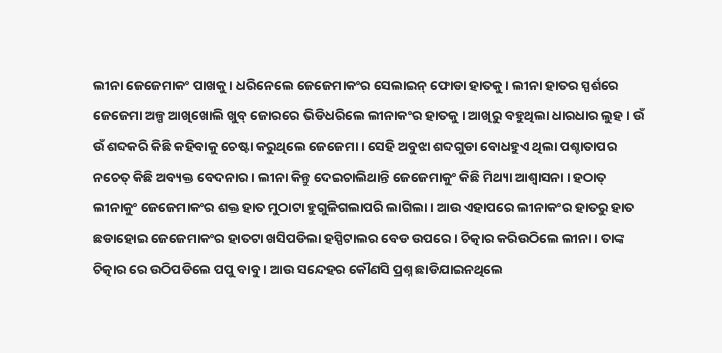ଲୀନା ଜେଜେମାକଂ ପାଖକୁ । ଧରିନେଲେ ଜେଜେମାକଂର ସେଲାଇନ୍ ଫୋଡା ହାତକୁ । ଲୀନା ହାତର ସ୍ପର୍ଶରେ ଜେଜେମା ଅଳ୍ପ ଆଖିଖୋଲି ଖୁବ୍ ଜୋରରେ ଭିଡିଧରିଲେ ଲୀନାକଂର ହାତକୁ । ଆଖିରୁ ବହୁଥିଲା ଧାରଧାର ଲୁହ । ଉଁ ଉଁ ଶବ୍ଦକରି କିଛି କହିବାକୁ ଚେଷ୍ଟା କରୁଥିଲେ ଜେଜେମା । ସେହି ଅବୁଝା ଶବ୍ଦଗୁଡା ବୋଧହୁଏ ଥିଲା ପଶ୍ଚାତାପର ନଚେତ୍ କିଛି ଅବ୍ୟକ୍ତ ବେଦନାର । ଲୀନା କିନ୍ତୁ ଦେଇଚାଲିଥାନ୍ତି ଜେଜେମାକୁଂ କିଛି ମିଥ୍ୟା ଆଶ୍ବାସନା । ହଠାତ୍ ଲୀନାକୁଂ ଜେଜେମାକଂର ଶକ୍ତ ହାତ ମୁଠାଟା ହୁଗୁଳିଗଲାପରି ଲାଗିଲା । ଆଉ ଏହାପରେ ଲୀନାକଂର ହାତରୁ ହାତ ଛଡାହୋଇ ଜେଜେମାକଂର ହାତଟା ଖସିପଡିଲା ହସ୍ପିଟାଲର ବେଡ ଉପରେ । ଚିତ୍କାର କରିଉଠିଲେ ଲୀନା । ତାଙ୍କ ଚିତ୍କାର ରେ ଉଠିପଡିଲେ ପପୁ ବାବୁ । ଆଉ ସନ୍ଦେହର କୌଣସି ପ୍ରଶ୍ନ ଛାଡିଯାଇନଥିଲେ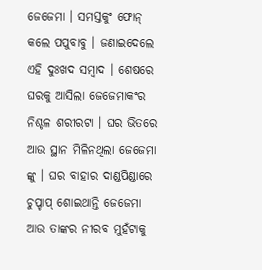ଜେଜେମା । ସମସ୍ତକୁଂ ଫୋନ୍ କଲେ ପପୁବାବୁ । ଜଣାଇଦେଲେ ଏହି ଦୁଃଖଦ ସମ୍ବାଦ । ଶେଷରେ ଘରକୁ ଆସିଲା ଜେଜେମାକଂର ନିଶ୍ଚଳ ଶରୀରଟା । ଘର ଭିତରେ ଆଉ ସ୍ଥାନ ମିଳିନଥିଲା ଜେଜେମା ଙ୍କୁ । ଘର ବାହାର ଦାଣ୍ଡପିଣ୍ଡାରେ ଚୁପ୍ଚାପ୍ ଶୋଇଥାନ୍ତି ଜେଜେମା ଆଉ ତାଙ୍କର ନୀରବ ମୁହଁଟାକୁ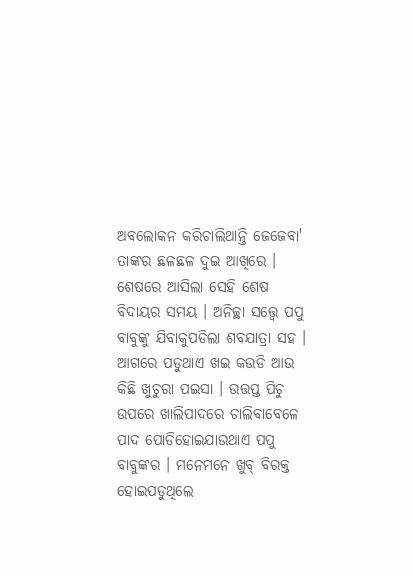ଅବଲୋକନ କରିଚାଲିଥାନ୍ତି ଜେଜେବା' ତାଙ୍କର ଛଳଛଳ ଦୁଇ ଆଖିରେ । ଶେଷରେ ଆସିଲା ସେହି ଶେଷ ବିଦାୟର ସମୟ । ଅନିଚ୍ଛା ସତ୍ତ୍ବେ ପପୁ ବାବୁଙ୍କୁ ଯିବାକୁପଡିଲା ଶବଯାତ୍ରା ସହ । ଆଗରେ ପଡୁଥାଏ ଖଇ କଉଡି ଆଉ କିଛି ଖୁଚୁରା ପଇସା । ଉତ୍ତପ୍ତ ପିଚୁ ଉପରେ ଖାଲିପାଦରେ ଚାଲିବାବେଳେ ପାଦ ପୋଡିହୋଇଯାଉଥାଏ ପପୁ ବାବୁଙ୍କର । ମନେମନେ ଖୁବ୍ ବିରକ୍ତ ହୋଇପଡୁଥିଲେ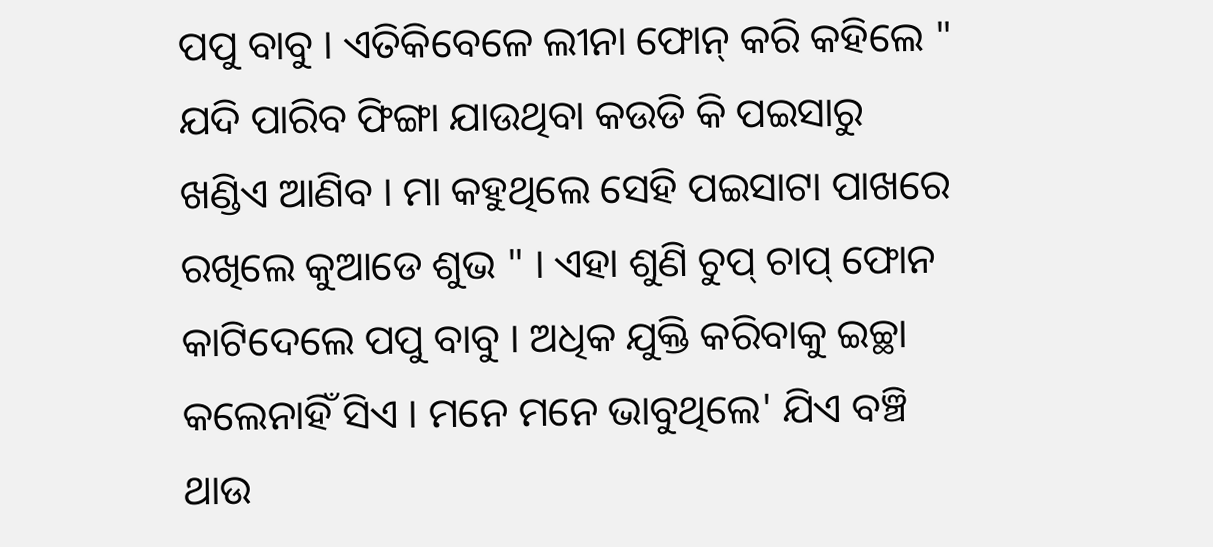ପପୁ ବାବୁ । ଏତିକିବେଳେ ଲୀନା ଫୋନ୍ କରି କହିଲେ " ଯଦି ପାରିବ ଫିଙ୍ଗା ଯାଉଥିବା କଉଡି କି ପଇସାରୁ ଖଣ୍ଡିଏ ଆଣିବ । ମା କହୁଥିଲେ ସେହି ପଇସାଟା ପାଖରେ ରଖିଲେ କୁଆଡେ ଶୁଭ " । ଏହା ଶୁଣି ଚୁପ୍ ଚାପ୍ ଫୋନ କାଟିଦେଲେ ପପୁ ବାବୁ । ଅଧିକ ଯୁକ୍ତି କରିବାକୁ ଇଚ୍ଛା କଲେନାହିଁ ସିଏ । ମନେ ମନେ ଭାବୁଥିଲେ' ଯିଏ ବଞ୍ଚି ଥାଉ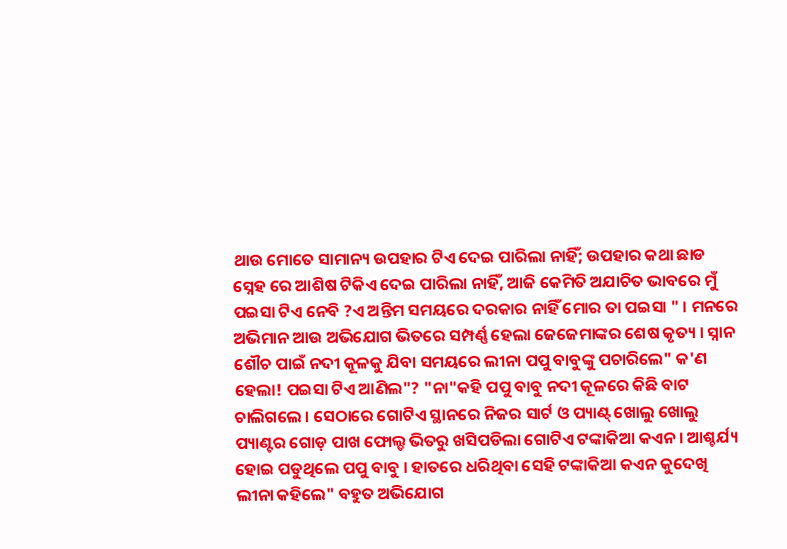ଥାଉ ମୋତେ ସାମାନ୍ୟ ଉପହାର ଟିଏ ଦେଇ ପାରିଲା ନାହିଁ; ଉପହାର କଥା ଛାଡ ସ୍ନେହ ରେ ଆଶିଷ ଟିକିଏ ଦେଇ ପାରିଲା ନାହିଁ, ଆଜି କେମିତି ଅଯାଚିତ ଭାବରେ ମୁଁ ପଇସା ଟିଏ ନେବି ?ଏ ଅନ୍ତିମ ସମୟରେ ଦରକାର ନାହିଁ ମୋର ତା ପଇସା " । ମନରେ ଅଭିମାନ ଆଉ ଅଭିଯୋଗ ଭିତରେ ସମ୍ପର୍ଣ୍ଣ ହେଲା ଜେଜେମାଙ୍କର ଶେଷ କୃତ୍ୟ । ସ୍ନାନ ଶୌଚ ପାଇଁ ନଦୀ କୂଳକୁ ଯିବା ସମୟରେ ଲୀନା ପପୁ ବାବୁଙ୍କୁ ପଚାରିଲେ" କ'ଣ ହେଲା! ପଇସା ଟିଏ ଆଣିଲ"? "ନା"କହି ପପୁ ବାବୁ ନଦୀ କୂଳରେ କିଛି ବାଟ ଚାଲିଗଲେ । ସେଠାରେ ଗୋଟିଏ ସ୍ଥାନରେ ନିଜର ସାର୍ଟ ଓ ପ୍ୟାଣ୍ଟ୍ ଖୋଲୁ ଖୋଲୁ ପ୍ୟାଣ୍ଟର ଗୋଡ଼ ପାଖ ଫୋଲ୍ଡ ଭିତରୁ ଖସିପଡିଲା ଗୋଟିଏ ଟଙ୍କାକିଆ କଏନ । ଆଶ୍ଚର୍ଯ୍ୟ ହୋଇ ପଡୁଥିଲେ ପପୁ ବାବୁ । ହାତରେ ଧରିଥିବା ସେହି ଟଙ୍କାକିଆ କଏନ କୁଦେଖି ଲୀନା କହିଲେ" ବହୁତ ଅଭିଯୋଗ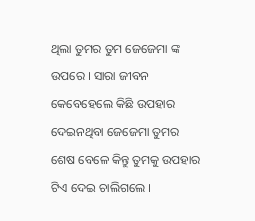ଥିଲା ତୁମର ତୁମ ଜେଜେମା ଙ୍କ‌‌‌ ଉପରେ । ସାରା ଜୀବନ କେବେହେଲେ କିଛି ଉପହାର ଦେଇନଥିବା ଜେଜେମା ତୁମର ଶେଷ ବେଳେ କିନ୍ତୁ ତୁମକୁ ଉପହାର ଟିଏ ଦେଇ ଚାଲିଗଲେ ।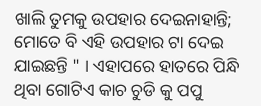ଖାଲି ତୁମକୁ ଉପହାର ଦେଇନାହାନ୍ତି; ମୋତେ ବି ଏହି ଉପହାର ଟା ଦେଇ ଯାଇଛନ୍ତି " । ଏହାପରେ ହାତରେ ପିନ୍ଧି ଥିବା ଗୋଟିଏ କାଚ ଚୁଡି କୁ ପପୁ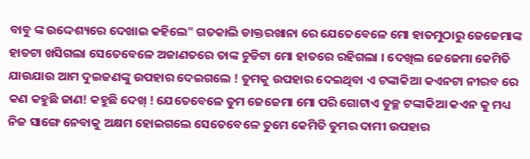ବାବୁ ଙ୍କ ଉଦ୍ଦେଶ୍ୟରେ ଦେଖାଇ କହିଲେ" ଗତକାଲି ଡାକ୍ତରଖାନା ରେ ଯେତେବେଳେ ମୋ ହାତମୁଠାରୁ ଜେଜେମାଙ୍କ ହାତଟା ଖସିଗଲା ସେତେବେଳେ ଅଜାଣତରେ ତାଙ୍କ ଚୁଡିଟା ମୋ ହାତରେ ରହିଗଲା । ଦେଖିଲ ଜେଜେମା କେମିତି ଯାଉଯାଉ ଆମ ଦୁଇଜଣଙ୍କୁ ଉପହାର ଦେଇଗଲେ ! ତୁମକୁ ଉପହାର ଦେଇଥିବା ଏ ଟଙ୍କାକିଆ କଏନଟା ନୀରବ ରେ କଣ କହୁଛି ଜାଣ! କହୁଛି ଦେଖ୍ ! ଯେତେବେଳେ ତୁମ ଜେଜେମା ମୋ ପରି ଗୋଟାଏ ତୁଚ୍ଛ ଟଙ୍କାକିଆ କଏନ କୁ ମଧ୍ୟ ନିଜ ସାଙ୍ଗେ ନେବାକୁ ଅକ୍ଷମ ହୋଇଗଲେ ସେତେବେଳେ ତୁମେ କେମିତି ତୁମର ଦାମୀ ଉପହାର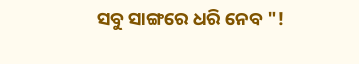ସବୁ ସାଙ୍ଗରେ ଧରି ନେବ "!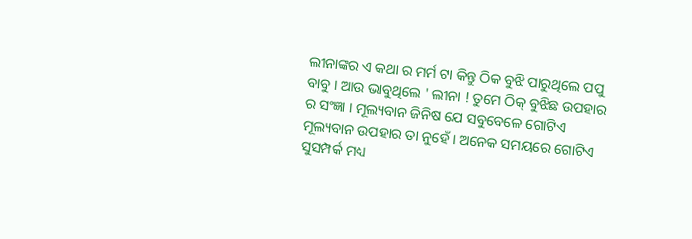ଲୀନାଙ୍କର ଏ କଥା ର ମର୍ମ ଟା କିନ୍ତୁ ଠିକ ବୁଝି ପାରୁଥିଲେ ପପୁ ବାବୁ । ଆଉ ଭାବୁଥିଲେ ' ଲୀନା ! ତୁମେ ଠିକ୍ ବୁଝିଛ ଉପହାର ର ସଂଜ୍ଞା । ମୂଲ୍ୟବାନ ଜିନିଷ ଯେ ସବୁବେଳେ ଗୋଟିଏ ମୂଲ୍ୟବାନ ଉପହାର ତା ନୁହେଁ । ଅନେକ ସମୟରେ ଗୋଟିଏ ସୁସମ୍ପର୍କ ମଧ୍ୟ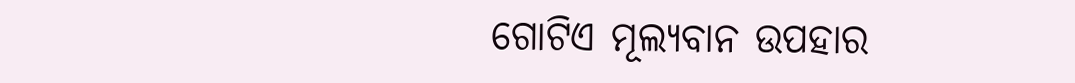ଗୋଟିଏ ମୂଲ୍ୟବାନ ଉପହାର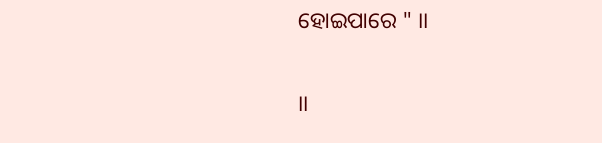ହୋଇପାରେ " ।।

।।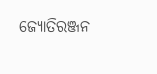ଜ୍ୟୋତିରଞ୍ଜନ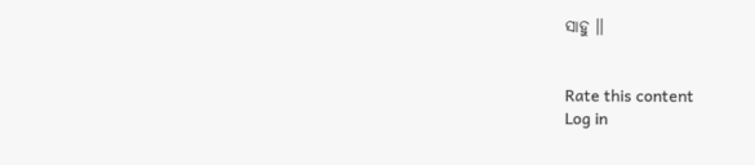ସାହୁ ।।


Rate this content
Log in